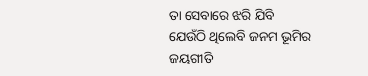ତା ସେବାରେ ଝରି ଯିବି
ଯେଉଁଠି ଥିଲେବି ଜନମ ଭୂମିର
ଜୟଗୀତି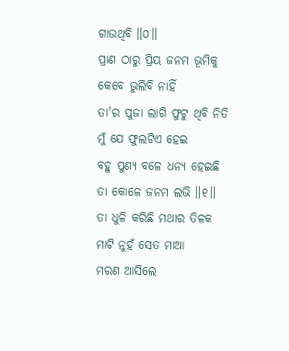ଗାଉଥିବି ॥୦॥
ପ୍ରାଣ ଠାରୁ ପ୍ରିୟ ଜନମ ଭୂମିକୁ
କେବେ ଭୁଲିବି ନାହିଁ
ତା'ର ପୁଜା ଲାଗି ଫୁଟୁ ଥିବି ନିତି
ମୁଁ ଯେ ଫୁଲଟିଏ ହେଇ
ବହୁ ପୁଣ୍ୟ ବଳେ ଧନ୍ୟ ହେଇଛି
ତା କୋଳେ ଜନମ ଲଭି ॥୧॥
ତା ଧୁଳି କରିଛି ମଥାର ତିଳକ
ମାଟି ନୁହଁ ସେତ ମାଆ
ମରଣ ଆସିଲେ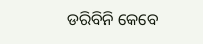ଡରିବିନି କେବେ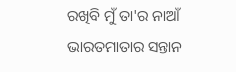ରଖିବି ମୁଁ ତା'ର ନାଆଁ
ଭାରତମାତାର ସନ୍ତାନ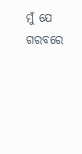ମୁଁ ଯେ
ଗରବରେ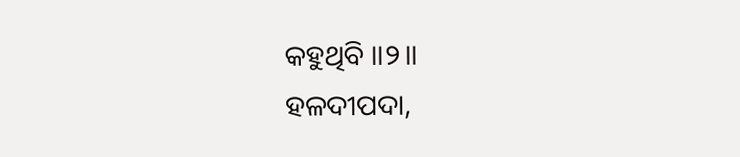କହୁଥିବି ॥୨॥
ହଳଦୀପଦା,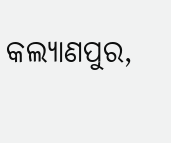କଲ୍ୟାଣପୁର,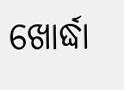ଖୋର୍ଦ୍ଧା